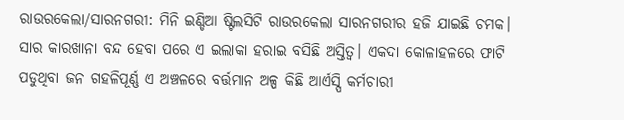ରାଉରକେଲା/ସାରନଗରୀ: ମିନି ଇଣ୍ଡିଆ ଷ୍ଟିଲସିଟି ରାଉରକେଲା ସାରନଗରୀର ହଜି ଯାଇଛି ଚମକ। ସାର କାରଖାନା ବନ୍ଦ ହେବା ପରେ ଏ ଇଲାକା ହରାଇ ବସିଛି ଅସ୍ତିତ୍ବ। ଏକଦା କୋଳାହଳରେ ଫାଟି ପଡୁଥିବା ଜନ ଗହଳିପୂର୍ଣ୍ଣ ଏ ଅଞ୍ଚଳରେ ବର୍ତ୍ତମାନ ଅଳ୍ପ କିଛି ଆର୍ଏସ୍ପି କର୍ମଚାରୀ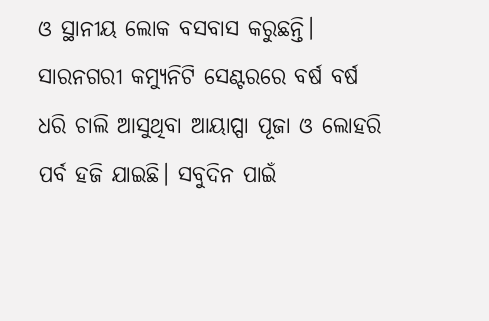ଓ ସ୍ଥାନୀୟ ଲୋକ ବସବାସ କରୁଛନ୍ତି। ସାରନଗରୀ କମ୍ୟୁନିଟି ସେଣ୍ଟରରେ ବର୍ଷ ବର୍ଷ ଧରି ଚାଲି ଆସୁଥିବା ଆୟାପ୍ପା ପୂଜା ଓ ଲୋହରି ପର୍ବ ହଜି ଯାଇଛି। ସବୁଦିନ ପାଇଁ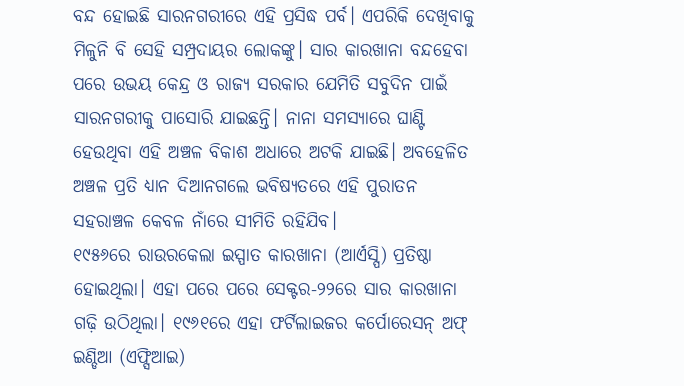ବନ୍ଦ ହୋଇଛି ସାରନଗରୀରେ ଏହି ପ୍ରସିଦ୍ଧ ପର୍ବ। ଏପରିକି ଦେଖିବାକୁ ମିଳୁନି ବି ସେହି ସମ୍ପ୍ରଦାୟର ଲୋକଙ୍କୁ। ସାର କାରଖାନା ବନ୍ଦହେବା ପରେ ଉଭୟ କେନ୍ଦ୍ର ଓ ରାଜ୍ୟ ସରକାର ଯେମିତି ସବୁଦିନ ପାଇଁ ସାରନଗରୀକୁ ପାସୋରି ଯାଇଛନ୍ତି। ନାନା ସମସ୍ୟାରେ ଘାଣ୍ଟି ହେଉଥିବା ଏହି ଅଞ୍ଚଳ ବିକାଶ ଅଧାରେ ଅଟକି ଯାଇଛି। ଅବହେଳିତ ଅଞ୍ଚଳ ପ୍ରତି ଧ୍ୟାନ ଦିଆନଗଲେ ଭବିଷ୍ୟତରେ ଏହି ପୁରାତନ ସହରାଞ୍ଚଳ କେବଳ ନାଁରେ ସୀମିତି ରହିଯିବ।
୧୯୫୬ରେ ରାଉରକେଲା ଇସ୍ପାତ କାରଖାନା (ଆର୍ଏସ୍ପି) ପ୍ରତିଷ୍ଠା ହୋଇଥିଲା। ଏହା ପରେ ପରେ ସେକ୍ଟର-୨୨ରେ ସାର କାରଖାନା ଗଢ଼ି ଉଠିଥିଲା। ୧୯୬୧ରେ ଏହା ଫର୍ଟିଲାଇଜର କର୍ପୋରେସନ୍ ଅଫ୍ ଇଣ୍ଡିଆ (ଏଫ୍ସିଆଇ)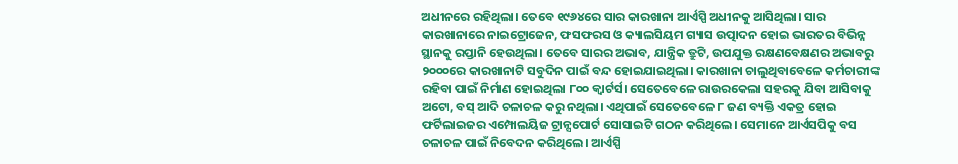ଅଧୀନରେ ରହିଥିଲା। ତେବେ ୧୯୬୪ରେ ସାର କାରଖାନା ଆର୍ଏସ୍ପି ଅଧୀନକୁ ଆସିଥିଲା। ସାର କାରଖାନାରେ ନାଇଟ୍ରୋଜେନ, ଫସଫରସ ଓ କ୍ୟାଲସିୟମ ଗ୍ୟାସ ଉତ୍ପାଦନ ହୋଇ ଭାରତର ବିଭିନ୍ନ ସ୍ଥାନକୁ ରପ୍ତାନି ହେଉଥିଲା। ତେବେ ସାରର ଅଭାବ, ଯାନ୍ତ୍ରିକ ତ୍ରୁଟି, ଉପଯୁକ୍ତ ରକ୍ଷଣବେକ୍ଷଣର ଅଭାବରୁ ୨୦୦୦ରେ କାରଖାନାଟି ସବୁଦିନ ପାଇଁ ବନ୍ଦ ହୋଇଯାଇଥିଲା। କାରଖାନା ଚାଲୁଥିବାବେଳେ କର୍ମଚାରୀଙ୍କ ରହିବା ପାଇଁ ନିର୍ମାଣ ହୋଇଥିଲା ୮୦୦ କ୍ବାର୍ଟର୍ସ। ସେତେବେଳେ ରାଉରକେଲା ସହରକୁ ଯିବା ଆସିବାକୁ ଅଟୋ, ବସ୍ ଆଦି ଚଳାଚଳ କରୁ ନଥିଲା। ଏଥିପାଇଁ ସେତେବେଳେ ୮ ଜଣ ବ୍ୟକ୍ତି ଏକତ୍ର ହୋଇ ଫର୍ଟିଲାଇଜର ଏମ୍ପୋଲୟିଜ ଟ୍ରାନ୍ସପୋର୍ଟ ସୋସାଇଟି ଗଠନ କରିଥିଲେ। ସେମାନେ ଆର୍ଏସପିକୁ ବସ ଚଳାଚଳ ପାଇଁ ନିବେଦନ କରିଥିଲେ। ଆର୍ଏସ୍ପି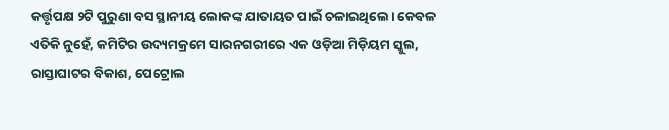କର୍ତ୍ତୃପକ୍ଷ ୨ଟି ପୁରୁଣା ବସ ସ୍ଥାନୀୟ ଲୋକଙ୍କ ଯାତାୟତ ପାଇଁ ଚଳାଇଥିଲେ। କେବଳ ଏତିକି ନୁହେଁ, କମିଟିର ଉଦ୍ୟମକ୍ରମେ ସାରନଗରୀରେ ଏକ ଓଡ଼ିଆ ମିଡ଼ିୟମ ସ୍କୁଲ, ରାସ୍ତାଘାଟର ବିକାଶ, ପେଟ୍ରୋଲ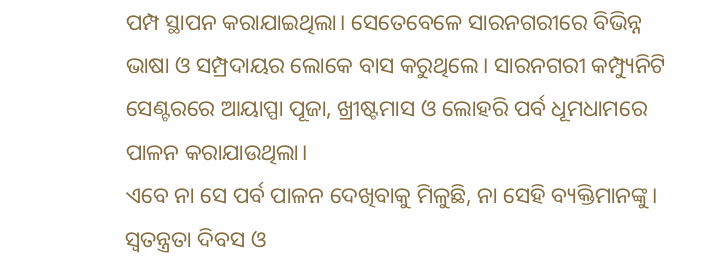ପମ୍ପ ସ୍ଥାପନ କରାଯାଇଥିଲା। ସେତେବେଳେ ସାରନଗରୀରେ ବିଭିନ୍ନ ଭାଷା ଓ ସମ୍ପ୍ରଦାୟର ଲୋକେ ବାସ କରୁଥିଲେ। ସାରନଗରୀ କମ୍ପ୍ୟୁନିଟି ସେଣ୍ଟରରେ ଆୟାପ୍ପା ପୂଜା, ଖ୍ରୀଷ୍ଟମାସ ଓ ଲୋହରି ପର୍ବ ଧୂମଧାମରେ ପାଳନ କରାଯାଉଥିଲା।
ଏବେ ନା ସେ ପର୍ବ ପାଳନ ଦେଖିବାକୁ ମିଳୁଛି, ନା ସେହି ବ୍ୟକ୍ତିମାନଙ୍କୁ। ସ୍ବତନ୍ତ୍ରତା ଦିବସ ଓ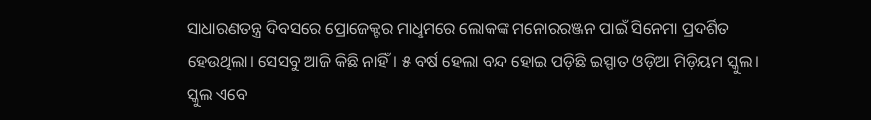ସାଧାରଣତନ୍ତ୍ର ଦିବସରେ ପ୍ରୋଜେକ୍ଟର ମାଧୢମରେ ଲୋକଙ୍କ ମନୋରରଞ୍ଜନ ପାଇଁ ସିନେମା ପ୍ରଦର୍ଶିତ ହେଉଥିଲା। ସେସବୁ ଆଜି କିଛି ନାହିଁ। ୫ ବର୍ଷ ହେଲା ବନ୍ଦ ହୋଇ ପଡ଼ିଛି ଇସ୍ପାତ ଓଡ଼ିଆ ମିଡ଼ିୟମ ସ୍କୁଲ। ସ୍କୁଲ ଏବେ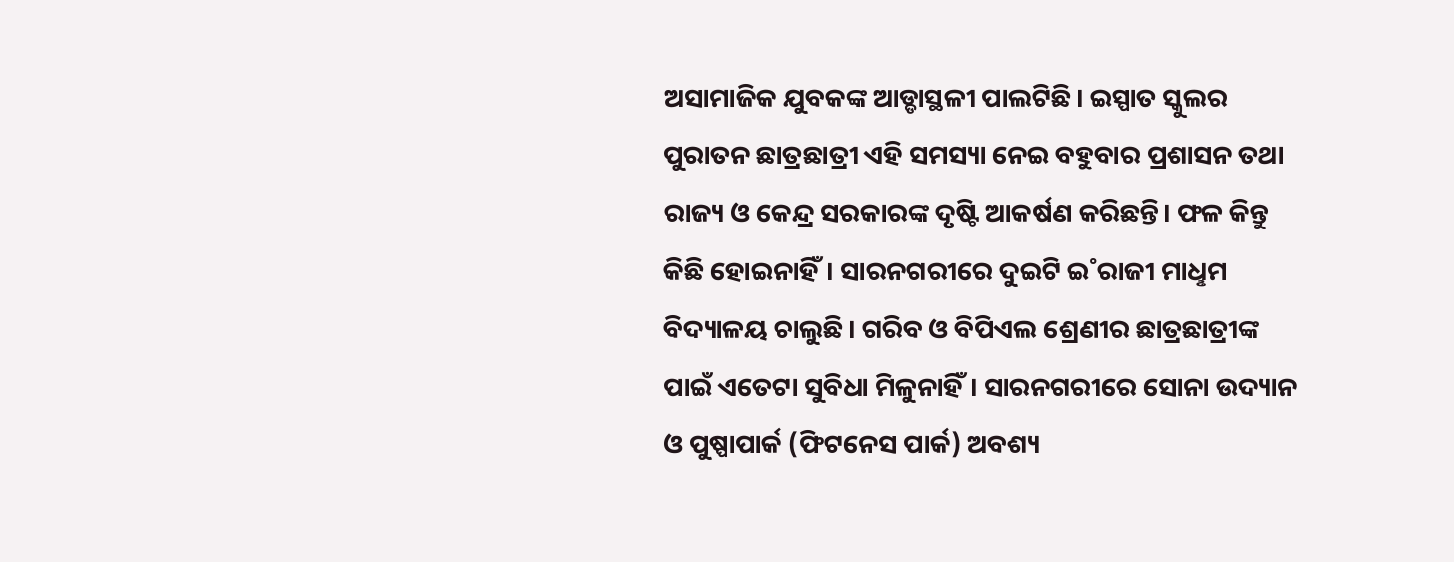ଅସାମାଜିକ ଯୁବକଙ୍କ ଆଡ୍ଡାସ୍ଥଳୀ ପାଲଟିଛି। ଇସ୍ପାତ ସ୍କୁଲର ପୁରାତନ ଛାତ୍ରଛାତ୍ରୀ ଏହି ସମସ୍ୟା ନେଇ ବହୁବାର ପ୍ରଶାସନ ତଥା ରାଜ୍ୟ ଓ କେନ୍ଦ୍ର ସରକାରଙ୍କ ଦୃଷ୍ଟି ଆକର୍ଷଣ କରିଛନ୍ତି। ଫଳ କିନ୍ତୁ କିଛି ହୋଇନାହିଁ। ସାରନଗରୀରେ ଦୁଇଟି ଇ˚ରାଜୀ ମାଧୢମ ବିଦ୍ୟାଳୟ ଚାଲୁଛି। ଗରିବ ଓ ବିପିଏଲ ଶ୍ରେଣୀର ଛାତ୍ରଛାତ୍ରୀଙ୍କ ପାଇଁ ଏତେଟା ସୁବିଧା ମିଳୁନାହିଁ। ସାରନଗରୀରେ ସୋନା ଉଦ୍ୟାନ ଓ ପୁଷ୍ପାପାର୍କ (ଫିଟନେସ ପାର୍କ) ଅବଶ୍ୟ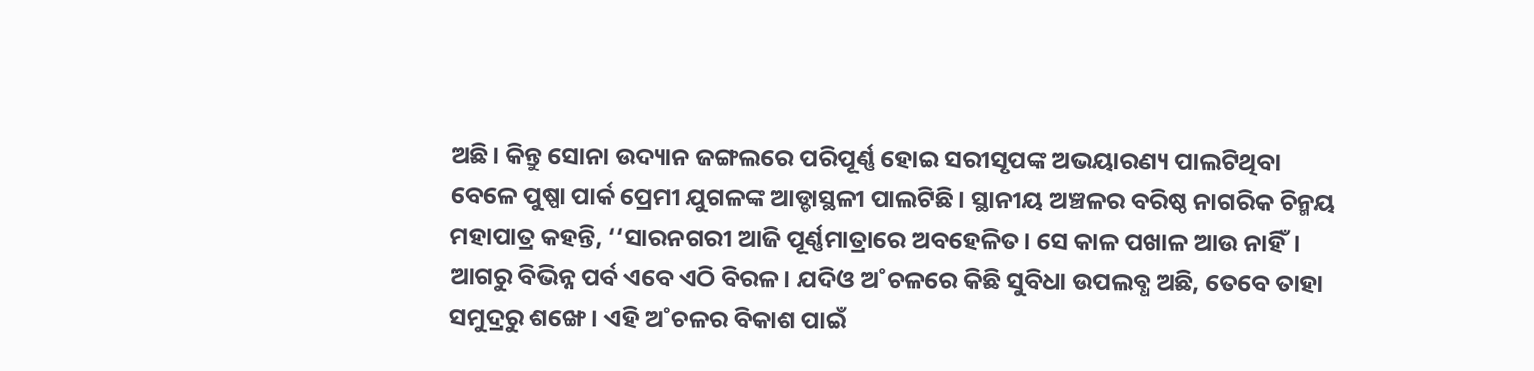ଅଛି। କିନ୍ତୁ ସୋନା ଉଦ୍ୟାନ ଜଙ୍ଗଲରେ ପରିପୂର୍ଣ୍ଣ ହୋଇ ସରୀସୃପଙ୍କ ଅଭୟାରଣ୍ୟ ପାଲଟିଥିବା ବେଳେ ପୁଷ୍ପା ପାର୍କ ପ୍ରେମୀ ଯୁଗଳଙ୍କ ଆଡ୍ଡାସ୍ଥଳୀ ପାଲଟିଛି। ସ୍ଥାନୀୟ ଅଞ୍ଚଳର ବରିଷ୍ଠ ନାଗରିକ ଚିନ୍ମୟ ମହାପାତ୍ର କହନ୍ତି, ‘‘ସାରନଗରୀ ଆଜି ପୂର୍ଣ୍ଣମାତ୍ରାରେ ଅବହେଳିତ। ସେ କାଳ ପଖାଳ ଆଉ ନାହିଁ। ଆଗରୁ ବିଭିନ୍ନ ପର୍ବ ଏବେ ଏଠି ବିରଳ। ଯଦିଓ ଅ˚ଚଳରେ କିଛି ସୁବିଧା ଉପଲବ୍ଧ ଅଛି, ତେବେ ତାହା ସମୁଦ୍ରରୁ ଶଙ୍ଖେ। ଏହି ଅ˚ଚଳର ବିକାଶ ପାଇଁ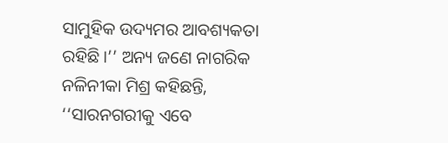ସାମୁହିକ ଉଦ୍ୟମର ଆବଶ୍ୟକତା ରହିଛି।’’ ଅନ୍ୟ ଜଣେ ନାଗରିକ ନଳିନୀକା ମିଶ୍ର କହିଛନ୍ତି, ‘‘ସାରନଗରୀକୁ ଏବେ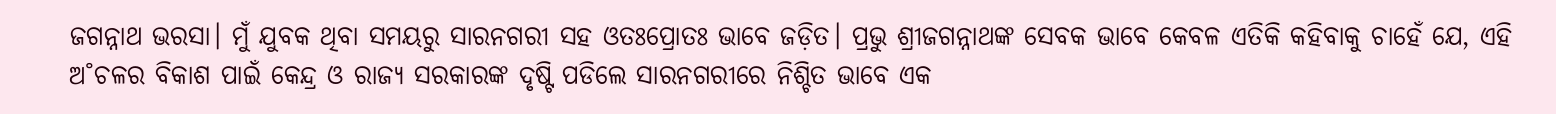ଜଗନ୍ନାଥ ଭରସା। ମୁଁ ଯୁବକ ଥିବା ସମୟରୁ ସାରନଗରୀ ସହ ଓତଃପ୍ରୋତଃ ଭାବେ ଜଡ଼ିତ। ପ୍ରଭୁ ଶ୍ରୀଜଗନ୍ନାଥଙ୍କ ସେବକ ଭାବେ କେବଳ ଏତିକି କହିବାକୁ ଚାହେଁ ଯେ, ଏହି ଅ˚ଚଳର ବିକାଶ ପାଇଁ କେନ୍ଦ୍ର ଓ ରାଜ୍ୟ ସରକାରଙ୍କ ଦୃଷ୍ଟି ପଡିଲେ ସାରନଗରୀରେ ନିଶ୍ଚିତ ଭାବେ ଏକ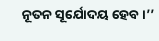ନୂତନ ସୂର୍ଯୋଦୟ ହେବ।’’